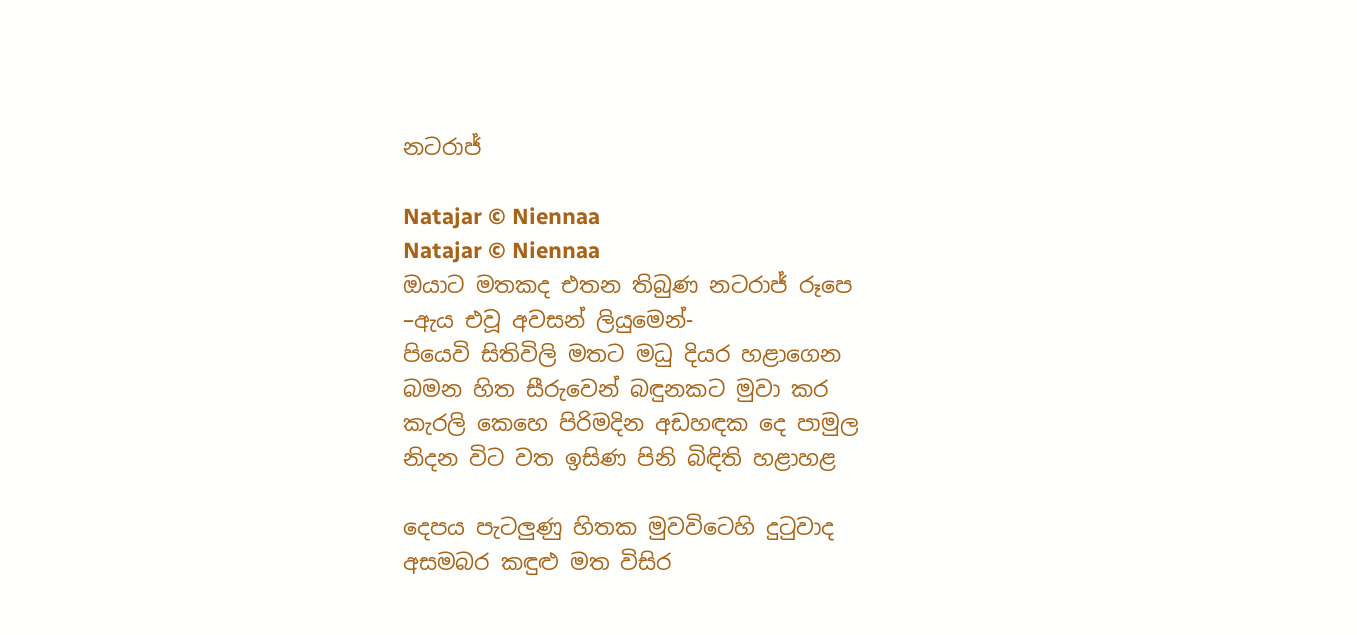නටරාජ්

Natajar © Niennaa
Natajar © Niennaa
ඔයාට මතකද එතන තිබුණ නටරාජ් රූපෙ
–ඇය එවූ අවසන් ලියුමෙන්-
පියෙවි සිතිවිලි මතට මධු දියර හළාගෙන
බමන හිත සීරුවෙන් බඳුනකට මුවා කර
කැරලි කෙහෙ පිරිමදින අඩහඳක දෙ පාමුල
නිදන විට වත ඉසිණ පිනි බිඳිති හළාහළ

දෙපය පැටලුණු හිතක මුවවිටෙහි දුටුවාද
අසමබර කඳුළු මත විසිර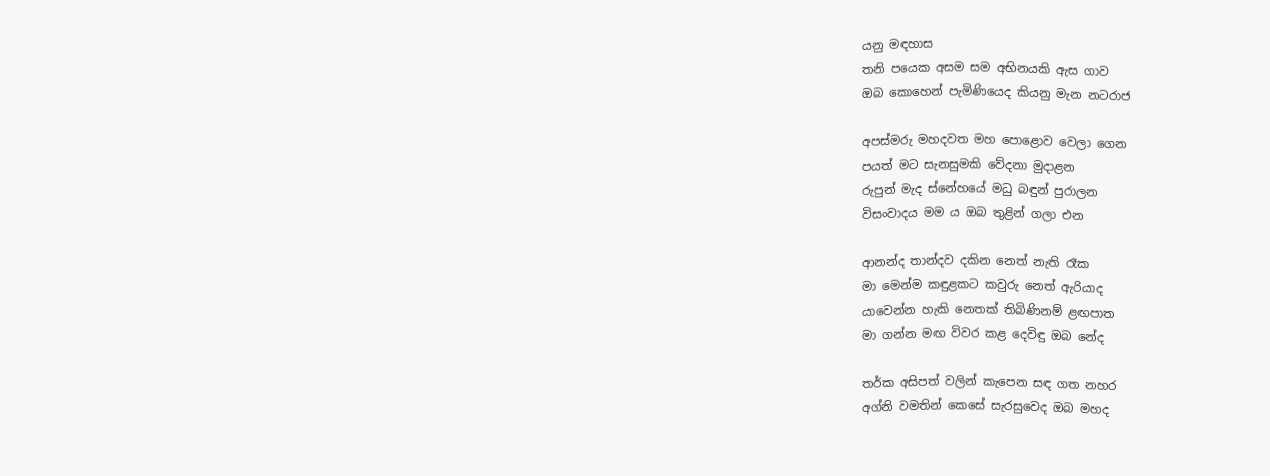යනු මඳහාස
තනි පයෙක අසම සම අභිනයකි ඇස ගාව
ඔබ කොහෙන් පැමිණියෙද කියනු මැන නටරාජ

අපස්මරු මහදවත මහ පොළොව වෙලා ගෙන
පයත් මට සැනසුමකි වේදනා මුදාළන
රුපුන් මැද ස්නේහයේ මධු බඳුන් පුරාලන
විසංවාදය මම ය ඔබ තුළින් ගලා එන

ආනන්ද තාන්දව දකින නෙත් නැති රෑක
මා මෙන්ම කඳුළකට කවුරු නෙත් ඇරියාද
යාවෙන්න හැකි නෙතක් තිබිණිනම් ළඟපාත
මා ගන්න මඟ විවර කළ දෙවිඳු ඔබ නේද

තර්ක අසිපත් වලින් කැපෙන සඳ ගත නහර
අග්නි වමතින් කෙසේ සැරසුවෙද ඔබ මහද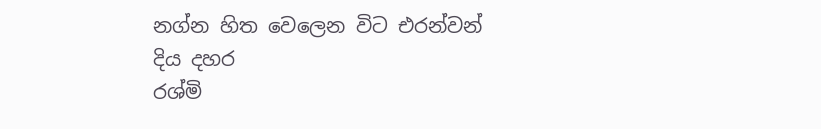නග්න හිත වෙලෙන විට එරන්වන් දිය දහර
රශ්මි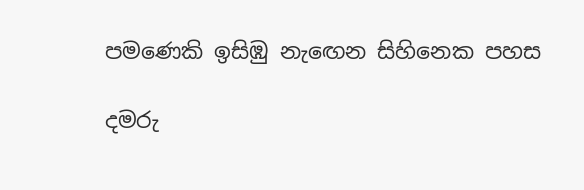පමණෙකි ඉසිඹු නැඟෙන සිහිනෙක පහස

දමරු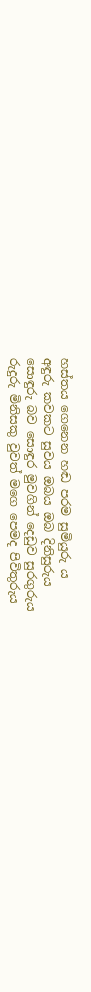හස්තය ගෙනෙන හඬ පරම සුමියුරු ය
අඳුරු කවකට සුවය ඔබය ඔබ දිනිසුරුය
සොඳුරු බව සොඳුර මුවගින් දෙඩුව සුරගුරුය
රුදුරු මිනිසකු වුවත් මගෙ පෙමද පිවිතුරුය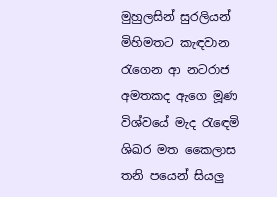මුහුලසින් සුරලියන් මිහිමතට කැඳවාන
රැගෙන ආ නටරාජ අමතකද ඇගෙ මූණ
විශ්වයේ මැද රැඳෙමි ශිඛර මත කෛලාස
තනි පයෙන් සියලු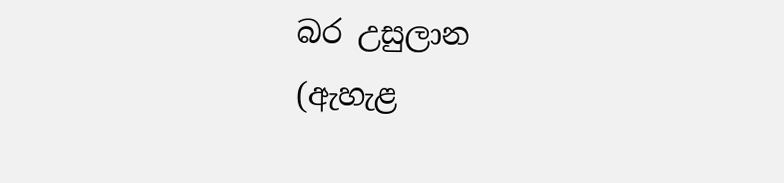බර උසුලාන
(ඇහැළ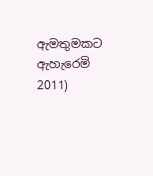ඇමතුමකට ඇහැරෙමි 2011)